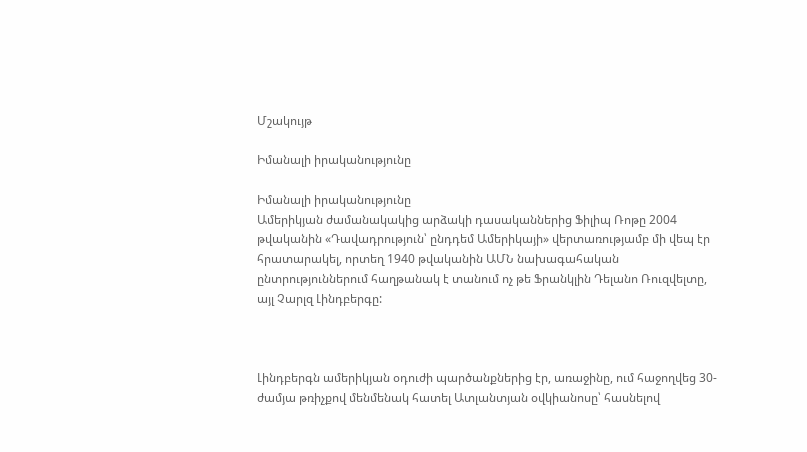Մշակույթ

Իմանալի իրականությունը

Իմանալի իրականությունը
Ամերիկյան ժամանակակից արձակի դասականներից Ֆիլիպ Ռոթը 2004 թվականին «Դավադրություն՝ ընդդեմ Ամերիկայի» վերտառությամբ մի վեպ էր հրատարակել, որտեղ 1940 թվականին ԱՄՆ նախագահական ընտրություններում հաղթանակ է տանում ոչ թե Ֆրանկլին Դելանո Ռուզվելտը, այլ Չարլզ Լինդբերգը:



Լինդբերգն ամերիկյան օդուժի պարծանքներից էր, առաջինը, ում հաջողվեց 30-ժամյա թռիչքով մենմենակ հատել Ատլանտյան օվկիանոսը՝ հասնելով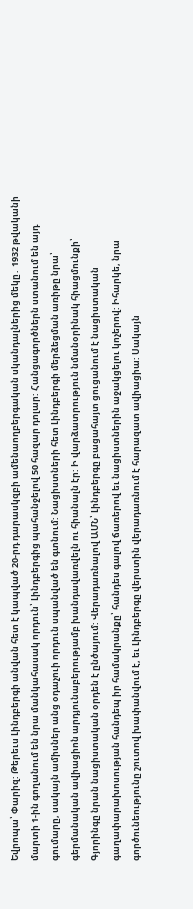Եվրոպա՝ Փարիզ: Թերեւս Լինդբերգի անվան հետ է կապված 20-րդ դարասկզբի ամենաողբերգական սկանդալներից մեկը․ 1932 թվականի մարտի 1-ին գողանում են նրա մանկահասակ որդուն՝ Լինդբերգից պահանջելով 50 հազար դոլար: Հանցագործներն ստանում են այդ գումարը, սակայն ամիսներ անց օդաչուի որդուն սպանված են գտնում: Նացիստների հետ Լինդբերգի մերձեցման առիթը նրա՝ գերմանական ավիացիոն արդյունաբերությամբ խանդավառվելն ու հիանալն էր: Ի վարձատրություն նմանօրինակ հիացմունքի՝ Գյորինգը նրան նացիստական օրդեն է ընծայում: Վերադառնալով ԱՄՆ՝ Լինդբերգը բացահայտ ցուցանում է նացիստական գաղափարախոսության հանդեպ իր համակրանքը՝ հանդես գալով ճառերով եւ նացիստներին աջակցելու կոչերով: Իհարկե, նրա գործունեությունը շուտով խափանվում է, եւ Լինդբերգը վերստին վերադառնում է հարազատ ավիացիա: Սակայն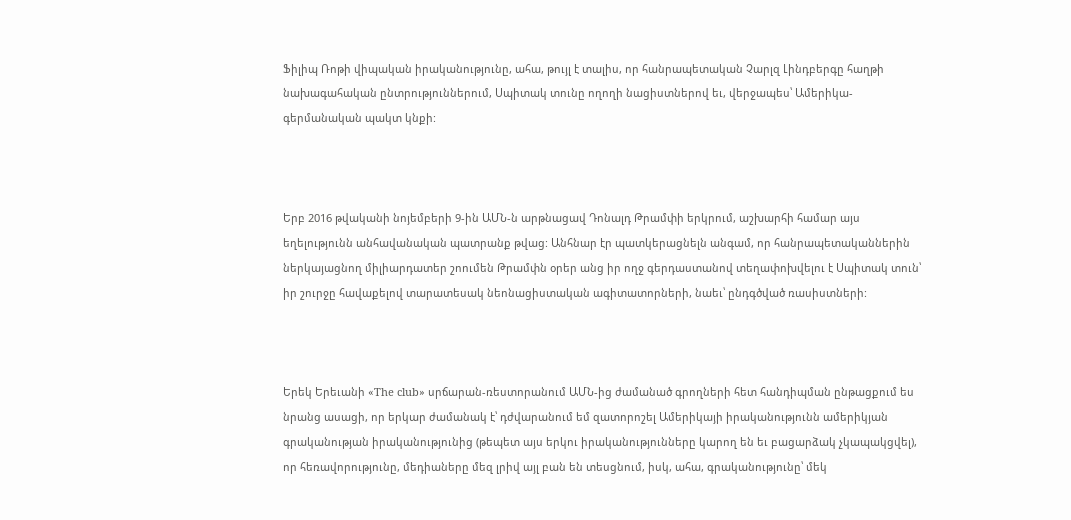Ֆիլիպ Ռոթի վիպական իրականությունը, ահա, թույլ է տալիս, որ հանրապետական Չարլզ Լինդբերգը հաղթի նախագահական ընտրություններում, Սպիտակ տունը ողողի նացիստներով եւ, վերջապես՝ Ամերիկա-գերմանական պակտ կնքի:



Երբ 2016 թվականի նոյեմբերի 9-ին ԱՄՆ-ն արթնացավ Դոնալդ Թրամփի երկրում, աշխարհի համար այս եղելությունն անհավանական պատրանք թվաց: Անհնար էր պատկերացնելն անգամ, որ հանրապետականներին ներկայացնող միլիարդատեր շոումեն Թրամփն օրեր անց իր ողջ գերդաստանով տեղափոխվելու է Սպիտակ տուն՝ իր շուրջը հավաքելով տարատեսակ նեոնացիստական ագիտատորների, նաեւ՝ ընդգծված ռասիստների:



Երեկ Երեւանի «The club» սրճարան-ռեստորանում ԱՄՆ-ից ժամանած գրողների հետ հանդիպման ընթացքում ես նրանց ասացի, որ երկար ժամանակ է՝ դժվարանում եմ զատորոշել Ամերիկայի իրականությունն ամերիկյան գրականության իրականությունից (թեպետ այս երկու իրականությունները կարող են եւ բացարձակ չկապակցվել), որ հեռավորությունը, մեդիաները մեզ լրիվ այլ բան են տեսցնում, իսկ, ահա, գրականությունը՝ մեկ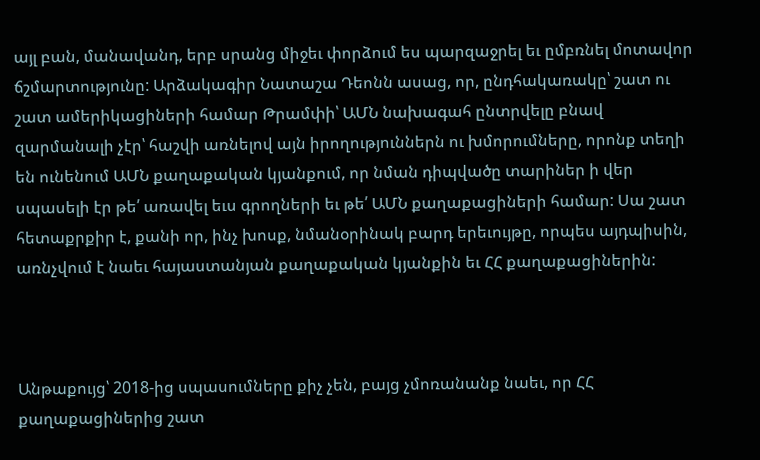այլ բան, մանավանդ, երբ սրանց միջեւ փորձում ես պարզաջրել եւ ըմբռնել մոտավոր ճշմարտությունը: Արձակագիր Նատաշա Դեոնն ասաց, որ, ընդհակառակը՝ շատ ու շատ ամերիկացիների համար Թրամփի՝ ԱՄՆ նախագահ ընտրվելը բնավ զարմանալի չէր՝ հաշվի առնելով այն իրողություններն ու խմորումները, որոնք տեղի են ունենում ԱՄՆ քաղաքական կյանքում, որ նման դիպվածը տարիներ ի վեր սպասելի էր թե՛ առավել եւս գրողների եւ թե՛ ԱՄՆ քաղաքացիների համար: Սա շատ հետաքրքիր է, քանի որ, ինչ խոսք, նմանօրինակ բարդ երեւույթը, որպես այդպիսին, առնչվում է նաեւ հայաստանյան քաղաքական կյանքին եւ ՀՀ քաղաքացիներին:



Անթաքույց՝ 2018-ից սպասումները քիչ չեն, բայց չմոռանանք նաեւ, որ ՀՀ քաղաքացիներից շատ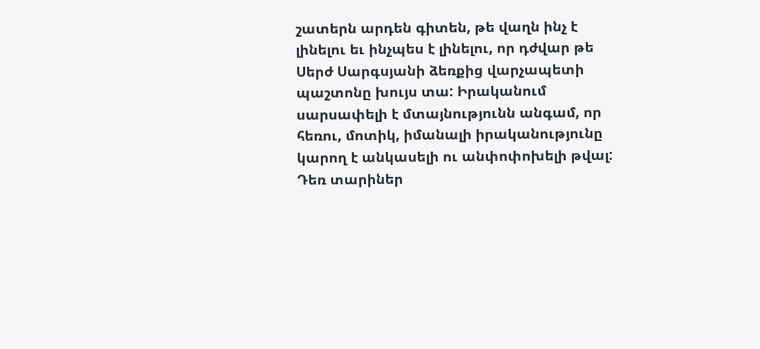շատերն արդեն գիտեն, թե վաղն ինչ է լինելու եւ ինչպես է լինելու, որ դժվար թե Սերժ Սարգսյանի ձեռքից վարչապետի պաշտոնը խույս տա: Իրականում սարսափելի է մտայնությունն անգամ, որ հեռու, մոտիկ, իմանալի իրականությունը կարող է անկասելի ու անփոփոխելի թվալ: Դեռ տարիներ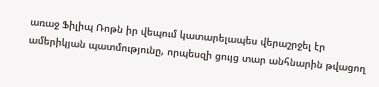առաջ Ֆիլիպ Ռոթն իր վեպում կատարելապես վերաշրջել էր ամերիկյան պատմությունը, որպեսզի ցույց տար անհնարին թվացող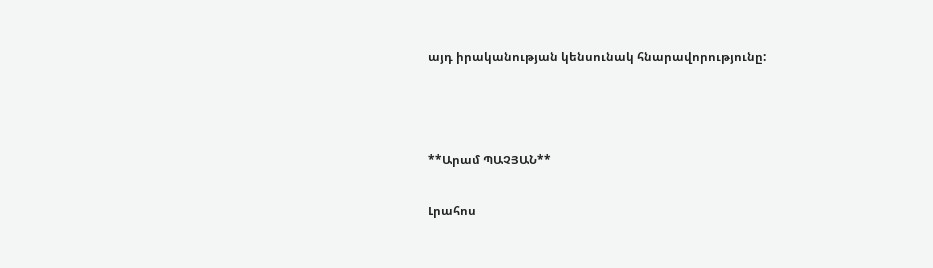այդ իրականության կենսունակ հնարավորությունը:



**Արամ ՊԱՉՅԱՆ**

Լրահոս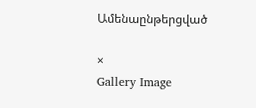Ամենաընթերցված

×
Gallery Image